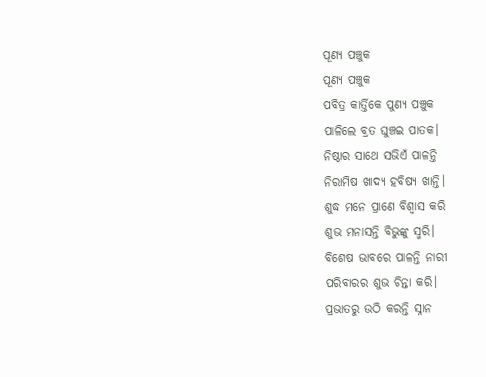ପୂଣ୍ୟ ପଞ୍ଚୁକ
ପୂଣ୍ୟ ପଞ୍ଚୁକ
ପବିତ୍ର କାର୍ତ୍ତିକେ ପୁଣ୍ୟ ପଞ୍ଚୁକ
ପାଳିଲେ ବ୍ରତ ଘୁଞ୍ଚଇ ପାତକ।
ନିଷ୍ଠାର ସାଥେ ସଭିଏଁ ପାଳନ୍ତି
ନିରାମିଷ ଖାଦ୍ୟ ହବିଷ୍ୟ ଖାନ୍ତି।
ଶୁଦ୍ଧ ମନେ ପ୍ରାଣେ ବିଶ୍ଵାସ କରି
ଶୁଭ ମନାସନ୍ତି ବିଭୁଙ୍କୁ ସ୍ମରି।
ବିଶେଷ ଭାବରେ ପାଳନ୍ତି ନାରୀ
ପରିବାରର ଶୁଭ ଚିନ୍ତା କରି।
ପ୍ରଭାତରୁ ଉଠି କରନ୍ତି ସ୍ନାନ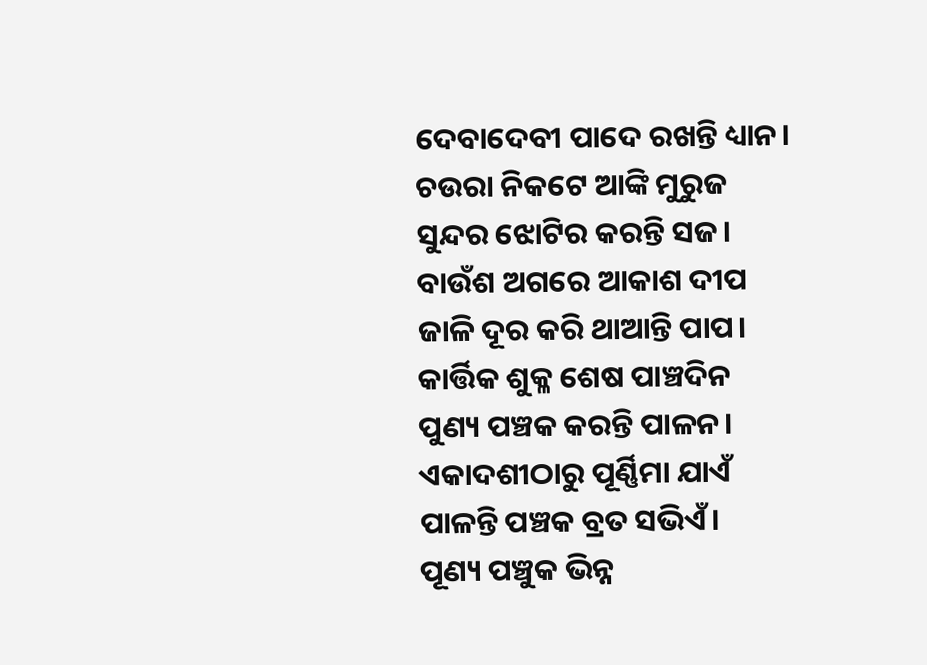ଦେବାଦେବୀ ପାଦେ ରଖନ୍ତି ଧ୍ୟାନ।
ଚଉରା ନିକଟେ ଆଙ୍କି ମୁରୁଜ
ସୁନ୍ଦର ଝୋଟିର କରନ୍ତି ସଜ।
ବାଉଁଶ ଅଗରେ ଆକାଶ ଦୀପ
ଜାଳି ଦୂର କରି ଥାଆନ୍ତି ପାପ।
କାର୍ତ୍ତିକ ଶୁକ୍ଳ ଶେଷ ପାଞ୍ଚଦିନ
ପୁଣ୍ୟ ପଞ୍ଚକ କରନ୍ତି ପାଳନ।
ଏକାଦଶୀଠାରୁ ପୂର୍ଣ୍ଣିମା ଯାଏଁ
ପାଳନ୍ତି ପଞ୍ଚକ ବ୍ରତ ସଭିଏଁ।
ପୂଣ୍ୟ ପଞ୍ଚୁକ ଭିନ୍ନ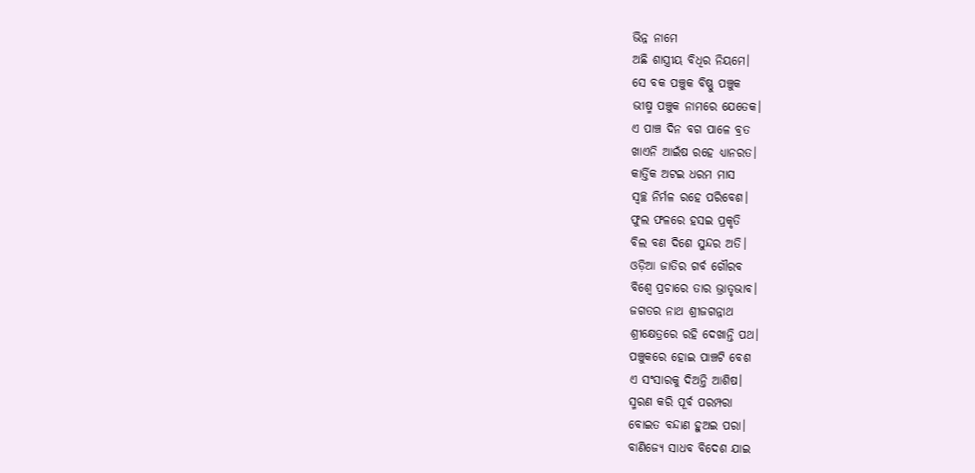ଭିନ୍ନ ନାମେ
ଅଛି ଶାସ୍ତ୍ରୀୟ ବିଧିର ନିୟମେ।
ସେ ବକ ପଞ୍ଚୁକ ବିଷ୍ଣୁ ପଞ୍ଚୁକ
ଭୀଷ୍ମ ପଞ୍ଚୁକ ନାମରେ ଯେତେକ।
ଏ ପାଞ୍ଚ ଦିନ ବଗ ପାଳେ ବ୍ରତ
ଖାଏନି ଆଇଁଷ ରହେ ଧ୍ୟାନରତ।
କାର୍ତ୍ତିକ ଅଟଇ ଧରମ ମାସ
ସ୍ୱଚ୍ଛ ନିର୍ମଳ ରହେ ପରିବେଶ।
ଫୁଲ ଫଳରେ ହସଇ ପ୍ରକୃତି
ବିଲ ବଣ ଦିଶେ ସୁନ୍ଦର ଅତି।
ଓଡ଼ିଆ ଜାତିର ଗର୍ବ ଗୌରବ
ବିଶ୍ଵେ ପ୍ରଚାରେ ତାର ଭ୍ରାତୃଭାବ।
ଜଗତର ନାଥ ଶ୍ରୀଜଗନ୍ନାଥ
ଶ୍ରୀକ୍ଷେତ୍ରରେ ରହି ଦେଖାନ୍ତି ପଥ।
ପଞ୍ଚୁକରେ ହୋଇ ପାଞ୍ଚଟି ବେଶ
ଏ ସଂସାରକୁ ଦିଅନ୍ତି ଆଶିଷ।
ସ୍ମରଣ କରି ପୂର୍ବ ପରମ୍ପରା
ବୋଇତ ବନ୍ଦାଣ ହୁଅଇ ପରା।
ବାଣିଜ୍ୟେ ସାଧବ ବିଦେଶ ଯାଇ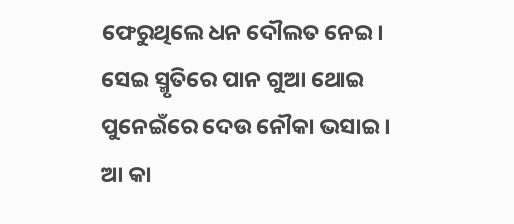ଫେରୁଥିଲେ ଧନ ଦୌଲତ ନେଇ।
ସେଇ ସ୍ମୃତିରେ ପାନ ଗୁଆ ଥୋଇ
ପୁନେଇଁରେ ଦେଉ ନୌକା ଭସାଇ।
ଆ କା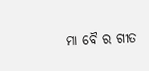ମା ବୈ ର ଗୀତ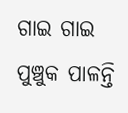ଗାଇ ଗାଇ
ପୁଞ୍ଚୁକ ପାଳନ୍ତି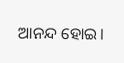ଆନନ୍ଦ ହୋଇ।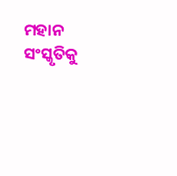ମହାନ ସଂସ୍କୃତିକୁ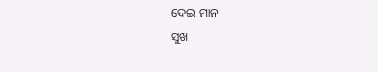ଦେଇ ମାନ
ସୁଖ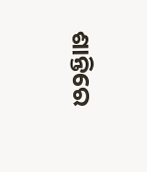ଶାନ୍ତିରେ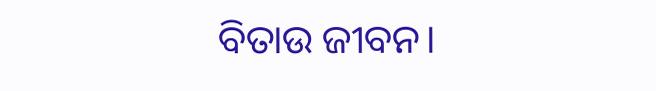ବିତାଉ ଜୀବନ।